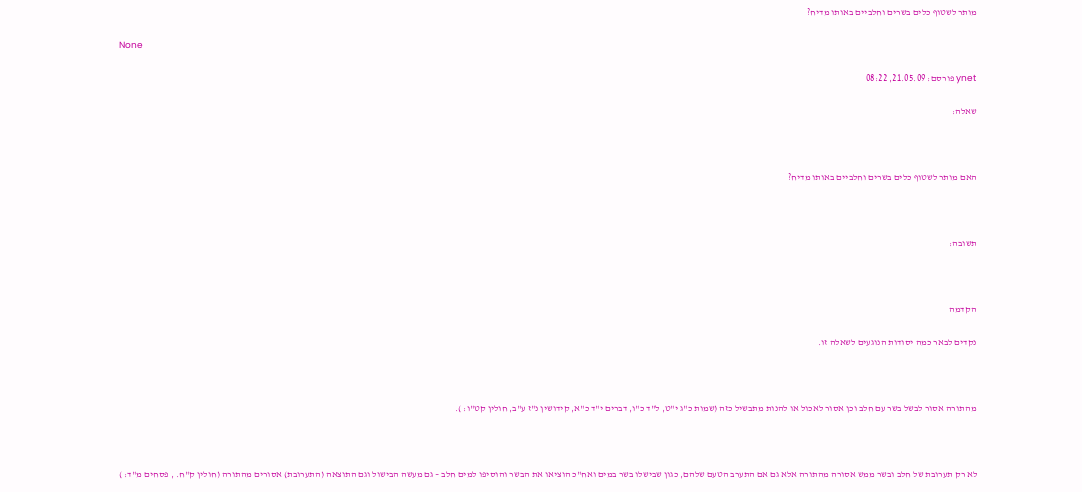מותר לשטוף כלים בשרים וחלביים באותו מדיח?

None

ynet פורסם: 21.05.09, 08:22

שאלה:



האם מותר לשטוף כלים בשרים וחלביים באותו מדיח?



תשובה:



הקדמה

נקדים לבאר כמה יסודות הנוגעים לשאלה זו.



מהתורה אסור לבשל בשר עם חלב וכן אסור לאכול או להנות מתבשיל כזה (שמות כ"ג י"ט, ל"ד כ"ו, דברים י"ד כ"א, קידושין נ"ז ע"ב, חולין קט"ו: ).



לא רק תערובת של חלב ובשר ממש אסורה מהתורה אלא גם אם התערב הטעם שלהם, כגון שבישלו בשר במים ואח"כ הוציאו את הבשר והוסיפו למים חלב – גם מעשה הבישול וגם התוצאה (התערובת) אסורים מהתורה (חולין ק"ח. , פסחים מ"ד: )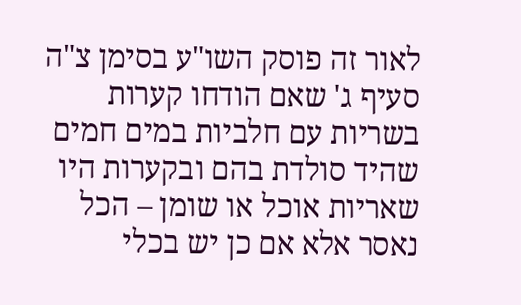לאור זה פוסק השו"ע בסימן צ"ה סעיף ג' שאם הודחו קערות בשריות עם חלביות במים חמים שהיד סולדת בהם ובקערות היו שאריות אוכל או שומן – הכל נאסר אלא אם כן יש בכלי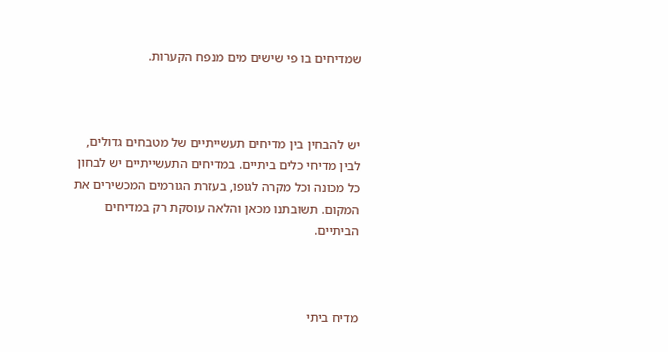שמדיחים בו פי שישים מים מנפח הקערות.



יש להבחין בין מדיחים תעשייתיים של מטבחים גדולים, לבין מדיחי כלים ביתיים. במדיחים התעשייתיים יש לבחון כל מכונה וכל מקרה לגופו, בעזרת הגורמים המכשירים את המקום. תשובתנו מכאן והלאה עוסקת רק במדיחים הביתיים.



מדיח ביתי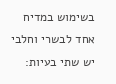בשימוש במדיח אחד לבשרי וחלבי יש שתי בעיות: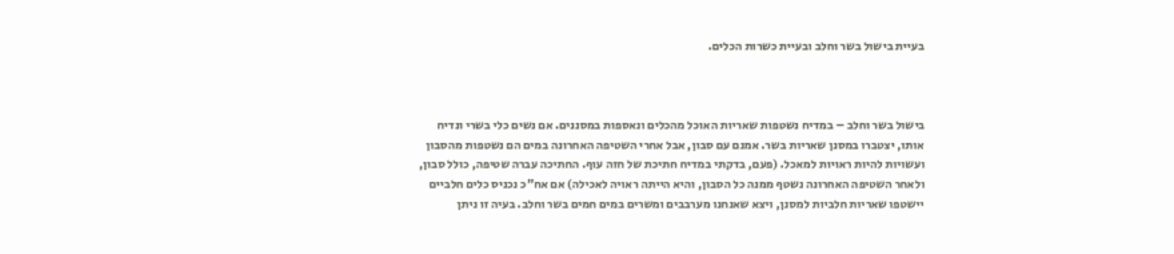בעיית בישול בשר וחלב ובעיית כשרות הכלים.



בישול בשר וחלב – במדיח נשטפות שאריות האוכל מהכלים ונאספות במסננים. אם נשים כלי בשרי ונדיח אותו, יצטברו במסנן שאריות בשר. אמנם עם סבון, אבל אחרי השטיפה האחרונה במים הם נשטפות מהסבון ועשויות להיות ראויות למאכל. (פעם, בדקתי במדיח חתיכת של חזה עוף. החתיכה עברה שטיפה, כולל סבון, ולאחר השטיפה האחרונה נשטף ממנה כל הסבון, והיא הייתה ראויה לאכילה) אם אח"כ נכניס כלים חלביים יישטפו שאריות חלביות למסנן, ויצא שאנחנו מערבבים ומשרים במים חמים בשר וחלב. בעיה זו ניתן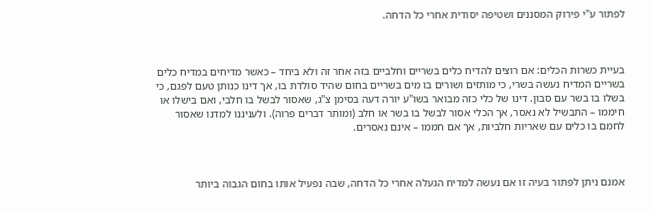לפתור ע"י פירוק המסננים ושטיפה יסודית אחרי כל הדחה.



בעיית כשרות הכלים: אם רוצים להדיח כלים בשריים וחלביים בזה אחר זה ולא ביחד – כאשר מדיחים במדיח כלים בשריים המדיח נעשה בשרי, כי מותזים ושורים בו מים בשריים בחום שהיד סולדת בו, אך דינו כנותן טעם לפגם, כי בשלו בו בשר עם סבון. דינו של כלי כזה מבואר בשו"ע יורה דעה בסימן צ"ג, שאסור לבשל בו חלבי, ואם בישלו או חיממו – התבשיל לא נאסר, אך הכלי אסור לבשל בו בשר או חלב (ומותר דברים פרוה). ולעניננו למדנו שאסור לחמם בו כלים עם שאריות חלביות, אך אם חממו – אינם נאסרים.



אמנם ניתן לפתור בעיה זו אם נעשה למדיח הגעלה אחרי כל הדחה, שבה נפעיל אותו בחום הגבוה ביותר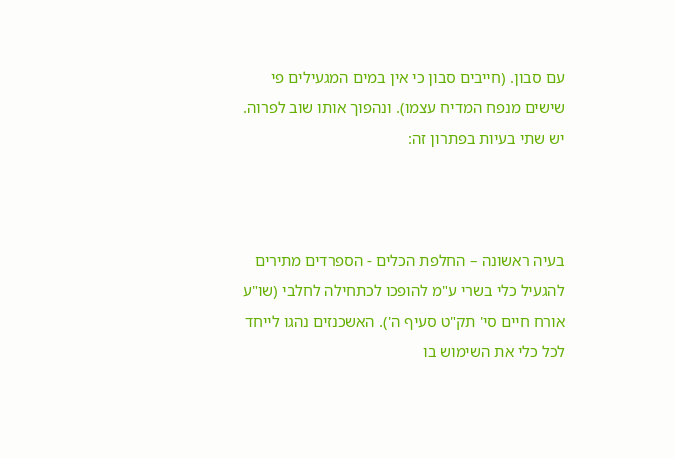עם סבון. (חייבים סבון כי אין במים המגעילים פי שישים מנפח המדיח עצמו). ונהפוך אותו שוב לפרוה. יש שתי בעיות בפתרון זה:



בעיה ראשונה – החלפת הכלים - הספרדים מתירים להגעיל כלי בשרי ע"מ להופכו לכתחילה לחלבי (שו"ע אורח חיים סי' תק"ט סעיף ה'). האשכנזים נהגו לייחד לכל כלי את השימוש בו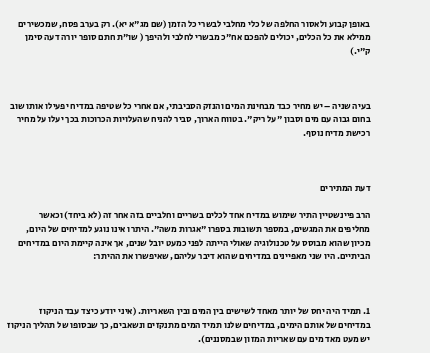באופן קבוע ולאסור החלפה של כלי מחלבי לבשרי כל הזמן (שם מג"א יא). רק בערב פסח, שמכשירים ממילא את כל הכלים, יכולים להפכם אח"כ מבשרי לחלבי ולהיפך ( שו"ת חתם סופר יורה דעה סימן ק"י.)



בעיה שניה – יש מחיר כבד מבחינת המים והנזק הסביבתי, אם אחרי כל שטיפה במדיח יפעילו אותו שוב בחום גבוה עם מים וסבון "על ריק". בטווח הארוך, סביר להניח שהעלויות הכרוכות בכך יעלו על מחיר רכישת מדיח נוסף.



דעת המתירים

הרב פיינשטיין התיר שימוש במדיח אחד לכלים בשריים וחלביים בזה אחר זה (לא ביחד) וכאשר מחליפים את המגשים, במספר תשובות בספרו "אגרות משה". היתרו אינו נוגע למדיחים של היום, מכיון שהוא מבוסס על טכנולוגיה שאולי הייתה לפני כמעט יובל שנים, אך אינה קיימת היום במדיחים הביתיים. היו שני מאפיינים במדיחים שהוא דיבר עליהם, שאיפשרו את ההיתר:



1. תמיד היה יחס של יותר מאחד לשישים בין המים ובין השאריות. (איני יודע כיצד עבד הניקוז במדיחים של אותם הימים, במדיחים שלנו תמיד המים מתנקזים ונשאבים, כך שבסופו של תהליך הניקוז יש מעט מאד מים עם שאריות המזון שבמסננים).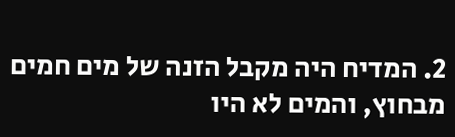2. המדיח היה מקבל הזנה של מים חמים מבחוץ, והמים לא היו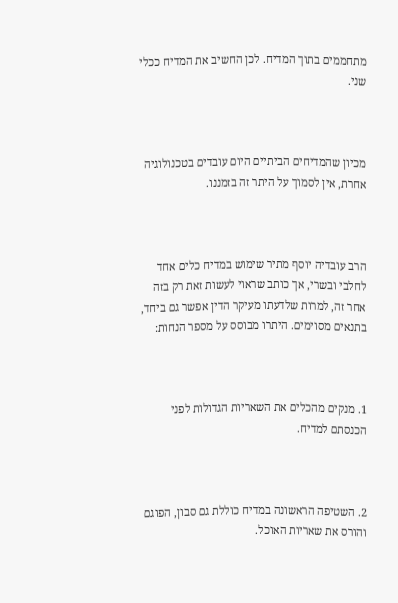מתחממים בתוך המדיח. לכן החשיב את המדיח ככלי שני.



מכיון שהמדיחים הביתיים היום עובדים בטכנולוגיה אחרת, אין לסמוך על היתר זה בזמננו.



הרב עובדיה יוסף מתיר שימוש במדיח כלים אחד לחלבי ובשרי, אך כותב שראוי לעשות זאת רק בזה אחר זה, למרות שלדעתו מעיקר הדין אפשר גם ביחד, בתנאים מסוימים. היתרו מבוסס על מספר הנחות:



1. מנקים מהכלים את השאריות הגדולות לפני הכנסתם למדיח.



2. השטיפה הראשונה במדיח כוללת גם סבון, הפוגם והורס את שאריות האוכל.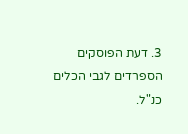3. דעת הפוסקים הספרדים לגבי הכלים כנ"ל.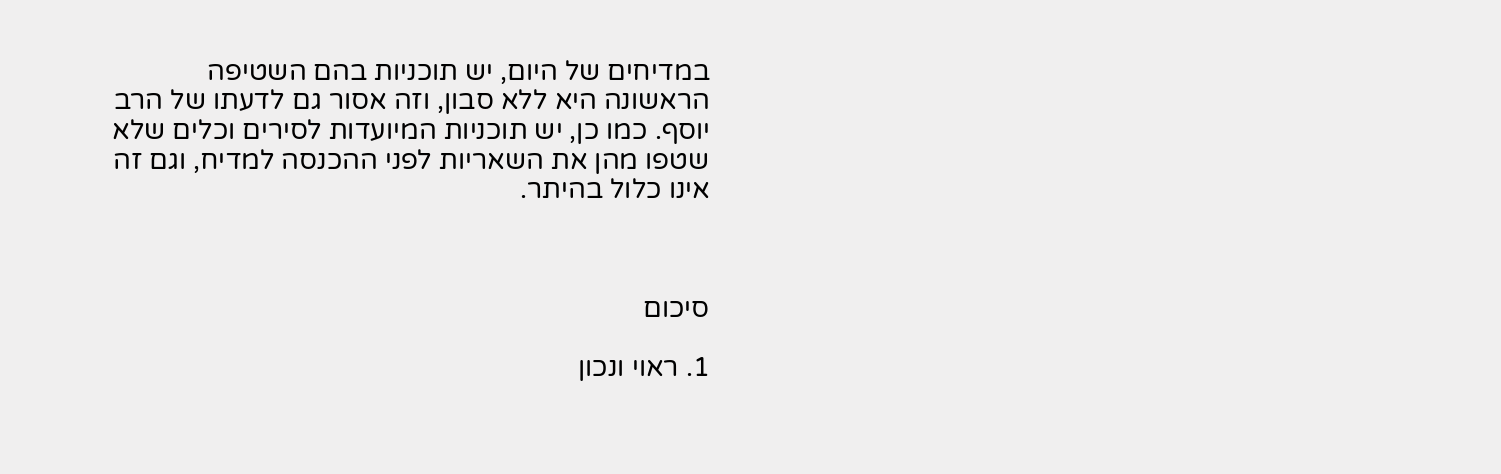במדיחים של היום, יש תוכניות בהם השטיפה הראשונה היא ללא סבון, וזה אסור גם לדעתו של הרב יוסף. כמו כן, יש תוכניות המיועדות לסירים וכלים שלא שטפו מהן את השאריות לפני ההכנסה למדיח, וגם זה אינו כלול בהיתר.



סיכום

1. ראוי ונכון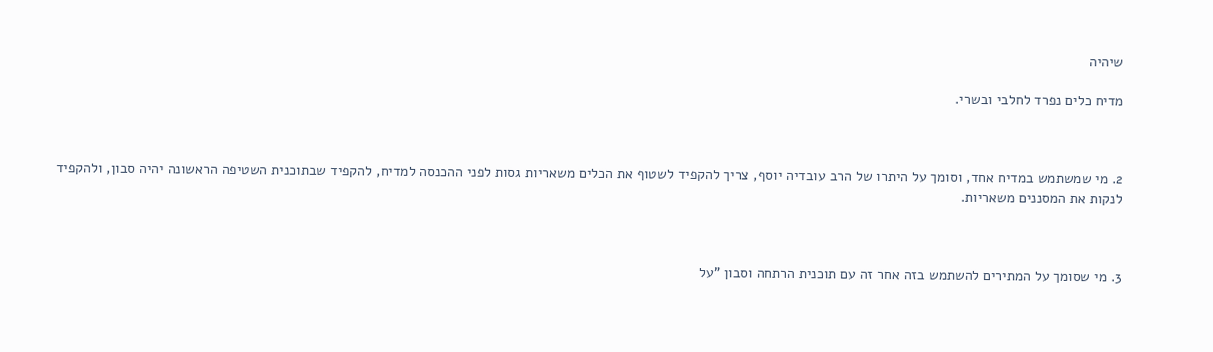שיהיה

מדיח כלים נפרד לחלבי ובשרי.



2. מי שמשתמש במדיח אחד, וסומך על היתרו של הרב עובדיה יוסף, צריך להקפיד לשטוף את הכלים משאריות גסות לפני ההכנסה למדיח, להקפיד שבתוכנית השטיפה הראשונה יהיה סבון, ולהקפיד לנקות את המסננים משאריות.



3. מי שסומך על המתירים להשתמש בזה אחר זה עם תוכנית הרתחה וסבון "על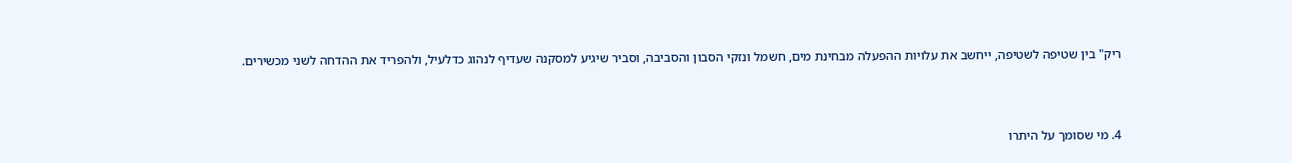ריק" בין שטיפה לשטיפה, ייחשב את עלויות ההפעלה מבחינת מים, חשמל ונזקי הסבון והסביבה, וסביר שיגיע למסקנה שעדיף לנהוג כדלעיל, ולהפריד את ההדחה לשני מכשירים.



4. מי שסומך על היתרו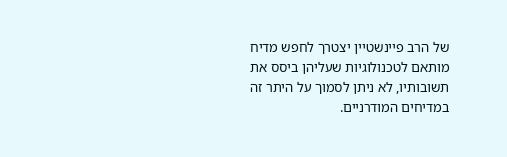של הרב פיינשטיין יצטרך לחפש מדיח מותאם לטכנולוגיות שעליהן ביסס את תשובותיו, לא ניתן לסמוך על היתר זה במדיחים המודרניים.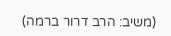(משיב: הרב דרור ברמה)